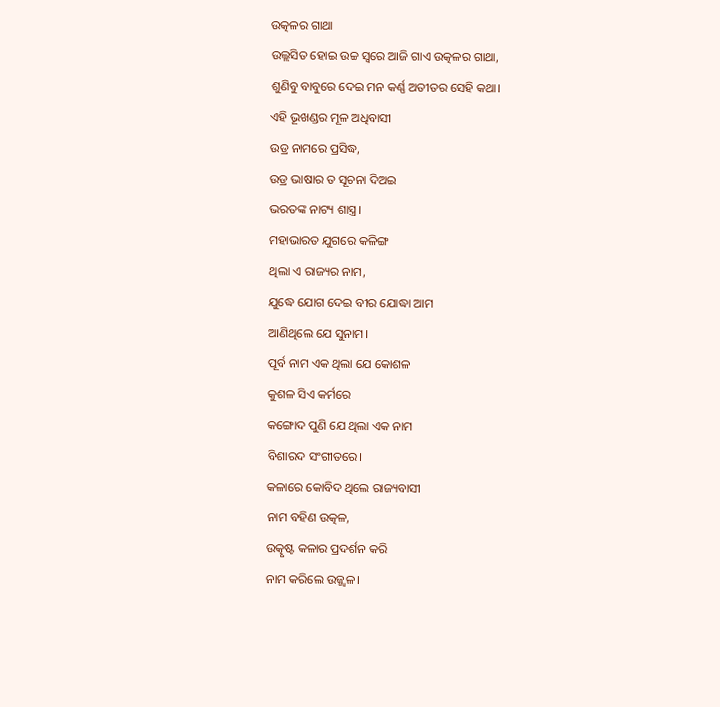ଉତ୍କଳର ଗାଥା
ଉଲ୍ଲସିତ ହୋଇ ଉଚ୍ଚ ସ୍ବରେ ଆଜି ଗାଏ ଉତ୍କଳର ଗାଥା,
ଶୁଣିବୁ ବାବୁରେ ଦେଇ ମନ କର୍ଣ୍ଣ ଅତୀତର ସେହି କଥା।
ଏହି ଭୂଖଣ୍ଡର ମୂଳ ଅଧିବାସୀ
ଉଡ୍ର ନାମରେ ପ୍ରସିଦ୍ଧ,
ଉଡ୍ର ଭାଷାର ତ ସୂଚନା ଦିଅଇ
ଭରତଙ୍କ ନାଟ୍ୟ ଶାସ୍ତ୍ର।
ମହାଭାରତ ଯୁଗରେ କଳିଙ୍ଗ
ଥିଲା ଏ ରାଜ୍ୟର ନାମ,
ଯୁଦ୍ଧେ ଯୋଗ ଦେଇ ବୀର ଯୋଦ୍ଧା ଆମ
ଆଣିଥିଲେ ଯେ ସୁନାମ।
ପୂର୍ବ ନାମ ଏକ ଥିଲା ଯେ କୋଶଳ
କୁଶଳ ସିଏ କର୍ମରେ
କଙ୍ଗୋଦ ପୁଣି ଯେ ଥିଲା ଏକ ନାମ
ବିଶାରଦ ସଂଗୀତରେ।
କଳାରେ କୋବିଦ ଥିଲେ ରାଜ୍ୟବାସୀ
ନାମ ବହିଣ ଉତ୍କଳ,
ଉତ୍କୃଷ୍ଟ କଳାର ପ୍ରଦର୍ଶନ କରି
ନାମ କରିଲେ ଉଜ୍ଜ୍ୱଳ।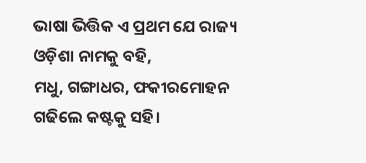ଭାଷା ଭିତ୍ତିକ ଏ ପ୍ରଥମ ଯେ ରାଜ୍ୟ
ଓଡ଼ିଶା ନାମକୁ ବହି,
ମଧୁ, ଗଙ୍ଗାଧର, ଫକୀରମୋହନ
ଗଢିଲେ କଷ୍ଟକୁ ସହି।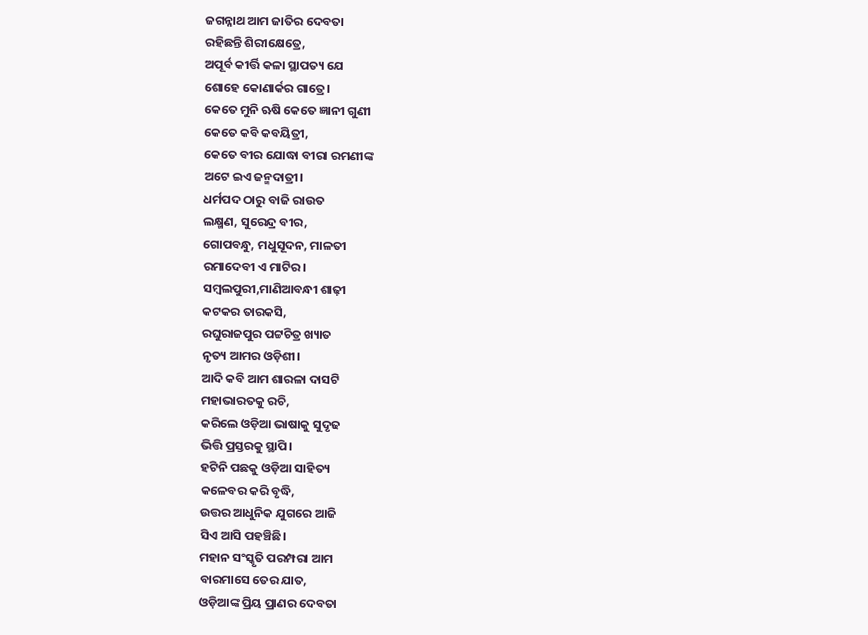ଜଗନ୍ନାଥ ଆମ ଜାତିର ଦେବତା
ରହିଛନ୍ତି ଶିରୀକ୍ଷେତ୍ରେ,
ଅପୂର୍ବ କୀର୍ତ୍ତି କଳା ସ୍ଥାପତ୍ୟ ଯେ
ଶୋହେ କୋଣାର୍କର ଗାତ୍ରେ।
କେତେ ମୁନି ଋଷି କେତେ ଜ୍ଞାନୀ ଗୁଣୀ
କେତେ କବି କବୟିତ୍ରୀ,
କେତେ ବୀର ଯୋଦ୍ଧା ବୀରା ରମଣୀଙ୍କ
ଅଟେ ଇଏ ଜନ୍ମଦାତ୍ରୀ।
ଧର୍ମପଦ ଠାରୁ ବାଜି ରାଉତ
ଲକ୍ଷ୍ମଣ, ସୁରେନ୍ଦ୍ର ବୀର,
ଗୋପବନ୍ଧୁ, ମଧୁସୂଦନ, ମାଳତୀ
ରମାଦେବୀ ଏ ମାଟିର।
ସମ୍ବଲପୁରୀ,ମାଣିଆବନ୍ଧୀ ଶାଢ଼ୀ
କଟକର ତାରକସି,
ରଘୁରାଜପୁର ପଟ୍ଟଚିତ୍ର ଖ୍ୟାତ
ନୃତ୍ୟ ଆମର ଓଡ଼ିଶୀ।
ଆଦି କବି ଆମ ଶାରଳା ଦାସଟି
ମହାଭାରତକୁ ରଚି,
କରିଲେ ଓଡ଼ିଆ ଭାଷାକୁ ସୁଦୃଢ
ଭିତ୍ତି ପ୍ରସ୍ତରକୁ ସ୍ଥାପି।
ହଟିନି ପଛକୁ ଓଡ଼ିଆ ସାହିତ୍ୟ
କଳେବର କରି ବୃଦ୍ଧି,
ଉତ୍ତର ଆଧୁନିକ ଯୁଗରେ ଆଜି
ସିଏ ଆସି ପହଞ୍ଚିଛି।
ମହାନ ସଂସ୍କୃତି ପରମ୍ପରା ଆମ
ବାରମାସେ ତେର ଯାତ,
ଓଡ଼ିଆଙ୍କ ପ୍ରିୟ ପ୍ରାଣର ଦେବତା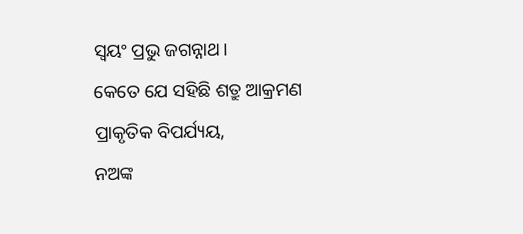ସ୍ବୟଂ ପ୍ରଭୁ ଜଗନ୍ନାଥ।
କେତେ ଯେ ସହିଛି ଶତ୍ରୁ ଆକ୍ରମଣ
ପ୍ରାକୃତିକ ବିପର୍ଯ୍ୟୟ,
ନଅଙ୍କ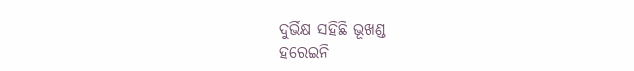ଦୁର୍ଭିକ୍ଷ ସହିଛି ଭୂଖଣ୍ଡ
ହରେଇନି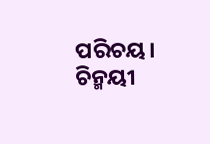ପରିଚୟ।
ଚିନ୍ମୟୀ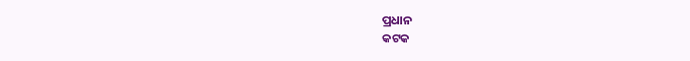ପ୍ରଧାନ
କଟକ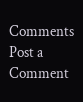Comments
Post a Comment